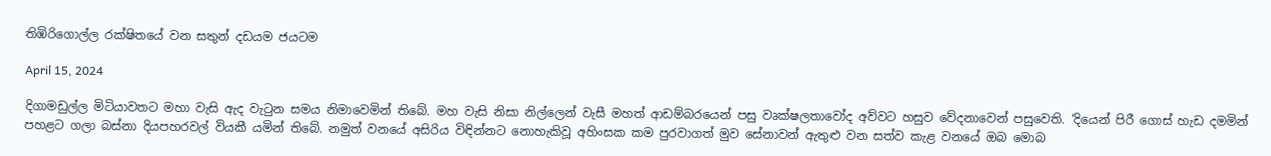තිඹිරිගොල්ල රක්ෂිතයේ වන සතුන් දඩයම ජයටම

April 15, 2024

දිගාමඩුල්ල මිටියාවතට මහා වැසි ඇද වැටුන සමය නිමාවෙමින් තිබේ. මහ වැසි නිසා නිල්ලෙන් වැසී මහත් ආඩම්බරයෙන් පසු වෘක්ෂලතාවෝද අව්වට හසුව වේදනාවෙන් පසුවෙති. ‘දියෙන් පිරී ගොස් හැඩ දමමින් පහළට ගලා බස්නා දියපහරවල් වියකී යමින් තිබේ. නමුත් වනයේ අසිරිය විඳින්නට නොහැකිවූ අහිංසක කම පුරවාගත් මුව සේනාවන් ඇතුළු වන සත්ව කැළ වනයේ ඔබ මොබ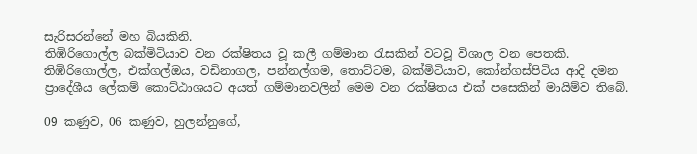සැරිසරන්නේ මහ බියකිනි.
තිඹිරිගොල්ල බක්මිටියාව වන රක්ෂිතය වූ කලී ගම්මාන රැසකින් වටවූ විශාල වන පෙතකි. තිඹිරිගොල්ල, එක්ගල්ඔය, වඩිනාගල, පන්නල්ගම, තොට්ටම, බක්මිටියාව, කෝන්ගස්පිටිය ආදි දමන ප්‍රාදේශීය ලේකම් කොට්ඨාශයට අයත් ගම්මානවලින් මෙම වන රක්ෂිතය එක් පසෙකින් මායිම්ව තිබේ.

09 කණුව, 06 කණුව, හුලන්නුගේ,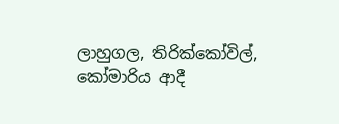ලාහුගල, තිරික්කෝවිල්, කෝමාරිය ආදී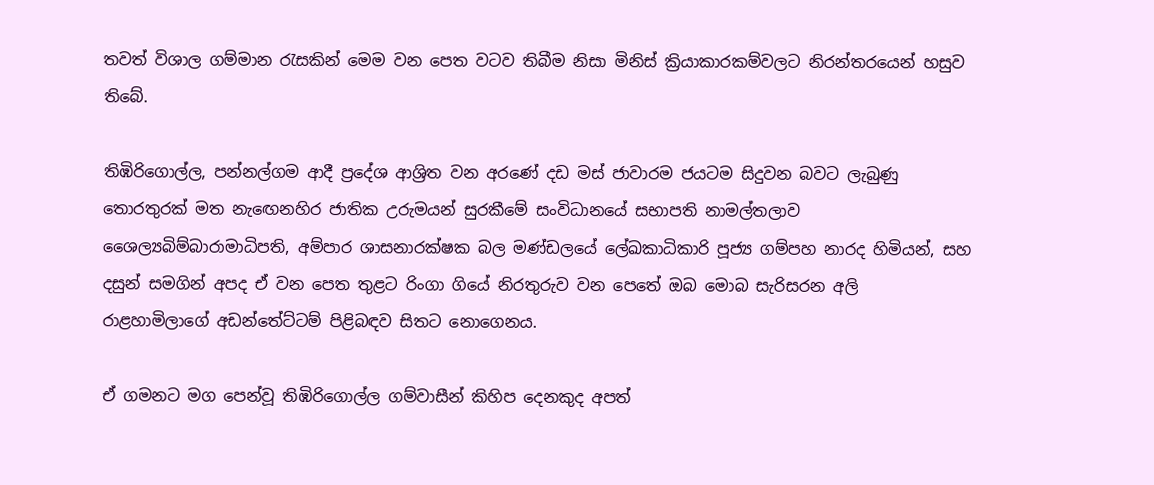තවත් විශාල ගම්මාන රැසකින් මෙම වන පෙත වටව තිබීම නිසා මිනිස් ක්‍රියාකාරකම්වලට නිරන්තරයෙන් හසුව තිබේ.

තිඹිරිගොල්ල, පන්නල්ගම ආදී ප්‍රදේශ ආශ්‍රිත වන අරණේ දඩ මස් ජාවාරම ජයටම සිදුවන බවට ලැබුණු තොරතුරක් මත නැඟෙනහිර ජාතික උරුමයන් සුරකීමේ සංවිධානයේ සභාපති නාමල්තලාව ශෛල්‍යබිම්බාරාමාධිපති, අම්පාර ශාසනාරක්ෂක බල මණ්ඩලයේ ලේඛකාධිකාරි පූජ්‍ය ගම්පහ නාරද හිමියන්, සහ දසුන් සමගින් අපද ඒ වන පෙත තුළට රිංගා ගියේ නිරතුරුව වන පෙතේ ඔබ මොබ සැරිසරන අලි රාළහාමිලාගේ අඩන්තේට්ටම් පිළිබඳව සිතට නොගෙනය.

ඒ ගමනට මග පෙන්වූ තිඹිරිගොල්ල ගම්වාසීන් කිහිප දෙනකුද අපත්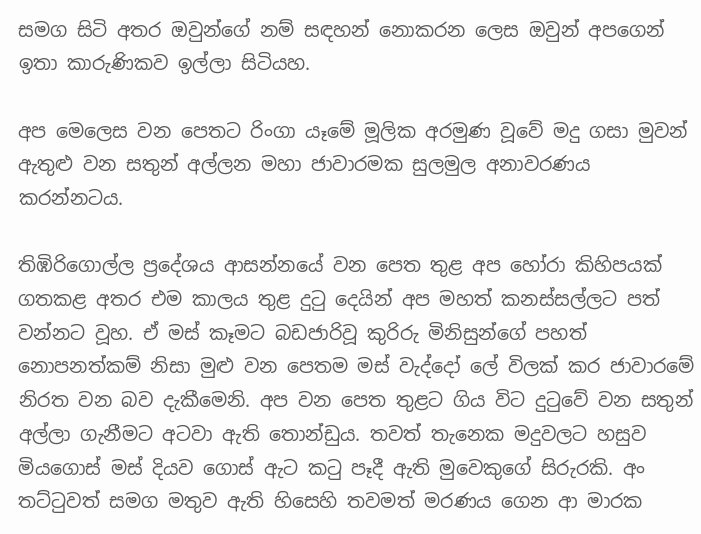සමග සිටි අතර ඔවුන්ගේ නම් සඳහන් නොකරන ලෙස ඔවුන් අපගෙන් ඉතා කාරුණිකව ඉල්ලා සිටියහ.

අප මෙලෙස වන පෙතට රිංගා යෑමේ මූලික අරමුණ වූවේ මදු ගසා මුවන් ඇතුළු වන සතුන් අල්ලන මහා ජාවාරමක සුලමුල අනාවරණය කරන්නටය.

තිඹිරිගොල්ල ප්‍රදේශය ආසන්නයේ වන පෙත තුළ අප හෝරා කිහිපයක් ගතකළ අතර එම කාලය තුළ දුටු දෙයින් අප මහත් කනස්සල්ලට පත් වන්නට වූහ. ඒ මස් කෑමට බඩජාරිවූ කුරිරු මිනිසුන්ගේ පහත් නොපනත්කම් නිසා මුළු වන පෙතම මස් වැද්දෝ ලේ විලක් කර ජාවාරමේ නිරත වන බව දැකීමෙනි. අප වන පෙත තුළට ගිය විට දුටුවේ වන සතුන් අල්ලා ගැනීමට අටවා ඇති තොන්ඩුය. තවත් තැනෙක මදුවලට හසුව මියගොස් මස් දියව ගොස් ඇට කටු පෑදී ඇති මුවෙකුගේ සිරුරකි. අං තට්ටුවත් සමග මතුව ඇති හිසෙහි තවමත් මරණය ගෙන ආ මාරක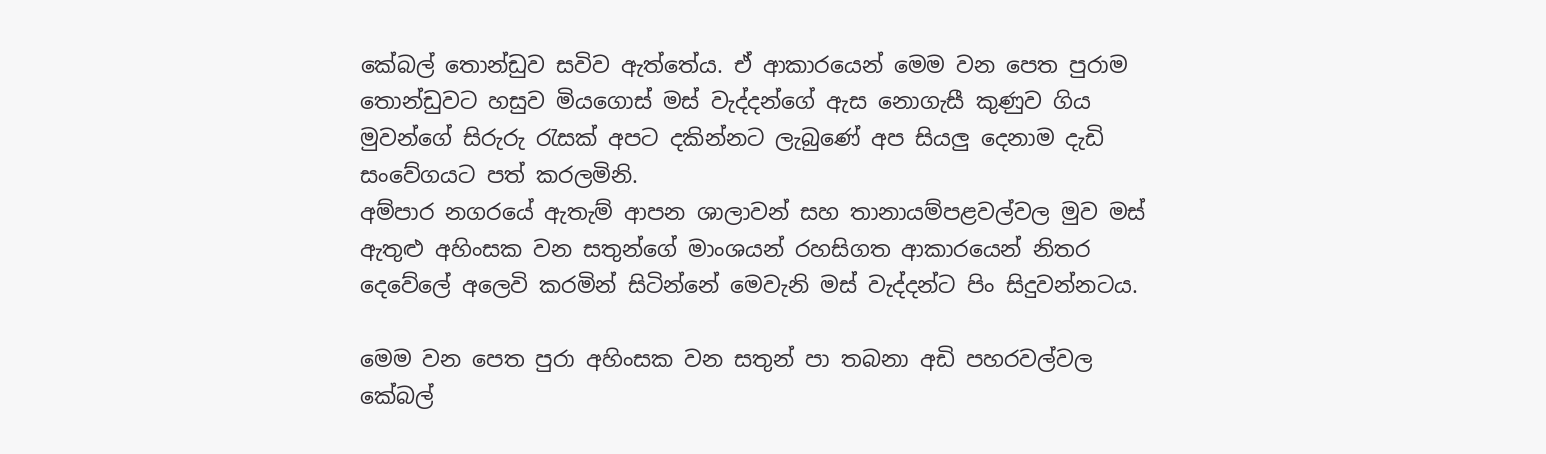කේබල් තොන්ඩුව සවිව ඇත්තේය. ඒ ආකාරයෙන් මෙම වන පෙත පුරාම තොන්ඩුවට හසුව මියගොස් මස් වැද්දන්ගේ ඇස නොගැසී කුණුව ගිය මුවන්ගේ සිරුරු රැසක් අපට දකින්නට ලැබුණේ අප සියලු දෙනාම දැඩි සංවේගයට පත් කරලමිනි.
අම්පාර නගරයේ ඇතැම් ආපන ශාලාවන් සහ තානායම්පළවල්වල මුව මස් ඇතුළු අහිංසක වන සතුන්ගේ මාංශයන් රහසිගත ආකාරයෙන් නිතර දෙවේලේ අලෙවි කරමින් සිටින්නේ මෙවැනි මස් වැද්දන්ට පිං සිදුවන්නටය.

මෙම වන පෙත පුරා අහිංසක වන සතුන් පා තබනා අඩි පහරවල්වල කේබල්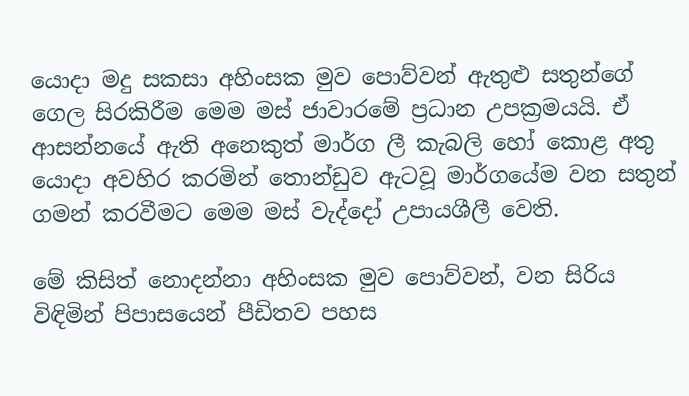යොදා මදු සකසා අහිංසක මුව පොව්වන් ඇතුළු සතුන්ගේ ගෙල සිරකිරීම මෙම මස් ජාවාරමේ ප්‍රධාන උපක්‍රමයයි. ඒ ආසන්නයේ ඇති අනෙකුත් මාර්ග ලී කැබලි හෝ කොළ අතු යොදා අවහිර කරමින් තොන්ඩුව ඇටවූ මාර්ගයේම වන සතුන් ගමන් කරවීමට මෙම මස් වැද්දෝ උපායශීලී වෙති.

මේ කිසිත් නොදන්නා අහිංසක මුව පොව්වන්, වන සිරිය විඳිමින් පිපාසයෙන් පීඩිතව පහස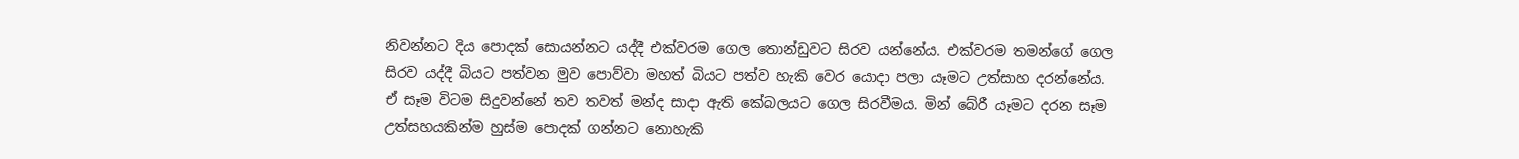නිවන්නට දිය පොදක් සොයන්නට යද්දී එක්වරම ගෙල තොන්ඩුවට සිරව යන්නේය. එක්වරම තමන්ගේ ගෙල සිරව යද්දී බියට පත්වන මුව පොව්වා මහත් බියට පත්ව හැකි වෙර යොදා පලා යෑමට උත්සාහ දරන්නේය. ඒ සෑම විටම සිදුවන්නේ තව තවත් මන්ද සාදා ඇති කේබලයට ගෙල සිරවීමය. මින් බේරී යෑමට දරන සෑම උත්සහයකින්ම හුස්ම පොදක් ගන්නට නොහැකි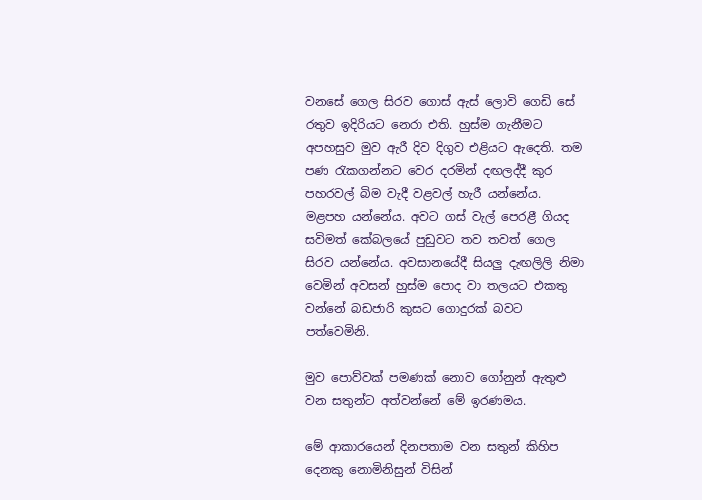වනසේ ගෙල සිරව ගොස් ඇස් ලොවි ගෙඩි සේ රතුව ඉදිරියට නෙරා එති. හුස්ම ගැනීමට අපහසුව මුව ඇරී දිව දිගුව එළියට ඇදෙති. තම පණ රැකගන්නට වෙර දරමින් දඟලද්දී කුර පහරවල් බිම වැදී වළවල් හැරී යන්නේය. මළපහ යන්නේය. අවට ගස් වැල් පෙරළී ගියද සවිමත් කේබලයේ පුඩුවට තව තවත් ගෙල සිරව යන්නේය. අවසානයේදී සියලු දැඟලිලි නිමා වෙමින් අවසන් හුස්ම පොද වා තලයට එකතු වන්නේ බඩජාරි කුසට ගොදුරක් බවට පත්වෙමිනි.

මුව පොව්වක් පමණක් නොව ගෝනුන් ඇතුළු වන සතුන්ට අත්වන්නේ මේ ඉරණමය.

මේ ආකාරයෙන් දිනපතාම වන සතුන් කිහිප දෙනකු නොමිනිසුන් විසින්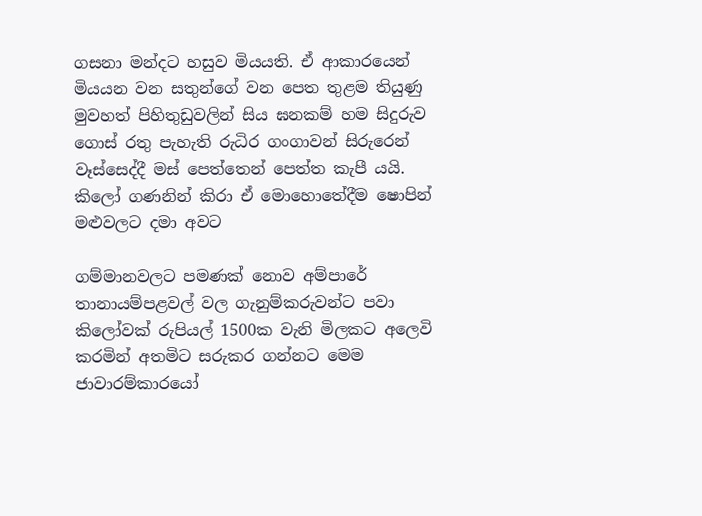ගසනා මන්දට හසුව මියයති. ඒ ආකාරයෙන් මියයන වන සතුන්ගේ වන පෙත තුළම තියුණු මුවහත් පිහිතුඩුවලින් සිය ඝනකම් හම සිදුරුව ගොස් රතු පැහැති රුධිර ගංගාවන් සිරුරෙන් වෑස්සෙද්දී මස් පෙත්තෙන් පෙත්ත කැපී යයි. කිලෝ ගණනින් කිරා ඒ මොහොතේදීම ෂොපින් මළුවලට දමා අවට

ගම්මානවලට පමණක් නොව අම්පාරේ තානායම්පළවල් වල ගැනුම්කරුවන්ට පවා කිලෝවක් රුපියල් 1500ක වැනි මිලකට අලෙවි කරමින් අතමිට සරුකර ගන්නට මෙම ජාවාරම්කාරයෝ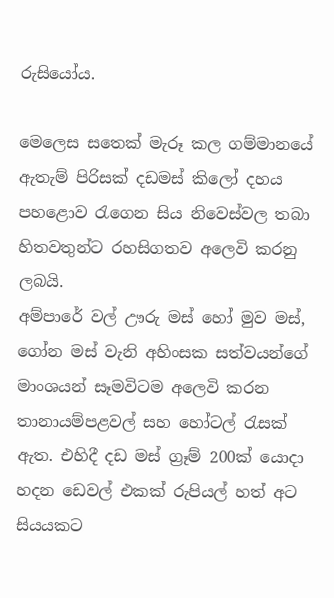රුසියෝය.

මෙලෙස සතෙක් මැරූ කල ගම්මානයේ ඇතැම් පිරිසක් දඩමස් කිලෝ දහය පහළොව රැගෙන සිය නිවෙස්වල තබා හිතවතුන්ට රහසිගතව අලෙවි කරනු ලබයි.
අම්පාරේ වල් ඌරු මස් හෝ මුව මස්, ගෝන මස් වැනි අහිංසක සත්වයන්ගේ මාංශයන් සෑමවිටම අලෙවි කරන තානායම්පළවල් සහ හෝටල් රැසක් ඇත. එහිදී දඩ මස් ග්‍රෑම් 200ක් යොදා හදන ඩෙවල් එකක් රුපියල් හත් අට සියයකට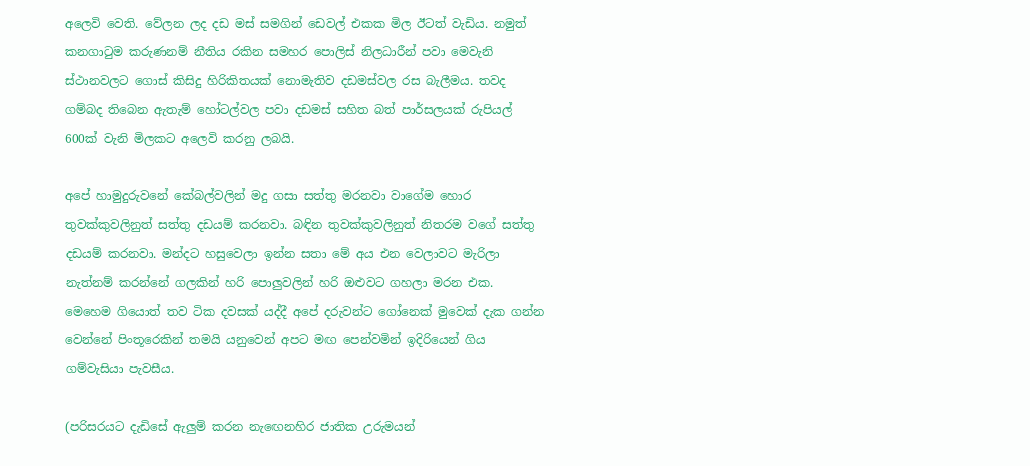අලෙවි වෙති. වේලන ලද දඩ මස් සමගින් ඩෙවල් එකක මිල ඊටත් වැඩිය. නමුත් කනගාටුම කරුණනම් නීතිය රකින සමහර පොලිස් නිලධාරීන් පවා මෙවැනි ස්ථානවලට ගොස් කිසිදු හිරිකිතයක් නොමැතිව දඩමස්වල රස බැලීමය. තවද ගම්බද තිබෙන ඇතැම් හෝටල්වල පවා දඩමස් සහිත බත් පාර්සලයක් රුපියල් 600ක් වැනි මිලකට අලෙවි කරනු ලබයි.

අපේ හාමුදුරුවනේ කේබල්වලින් මදු ගසා සත්තු මරනවා වාගේම හොර තුවක්කුවලිනුත් සත්තු දඩයම් කරනවා. බඳින තුවක්කුවලිනුත් නිතරම වගේ සත්තු දඩයම් කරනවා. මන්දට හසුවෙලා ඉන්න සතා මේ අය එන වෙලාවට මැරිලා නැත්නම් කරන්නේ ගලකින් හරි පොලුවලින් හරි ඔළුවට ගහලා මරන එක. මෙහෙම ගියොත් තව ටික දවසක් යද්දී අපේ දරුවන්ට ගෝනෙක් මුවෙක් දැක ගන්න වෙන්නේ පිංතූරෙකින් තමයි යනුවෙන් අපට මඟ පෙන්වමින් ඉදිරියෙන් ගිය ගම්වැසියා පැවසීය.

(පරිසරයට දැඩිසේ ඇලුම් කරන නැඟෙනහිර ජාතික උරුමයන්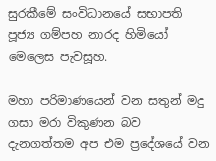සුරකීමේ සංවිධානයේ සභාපති පූජ්‍ය ගම්පහ නාරද හිමියෝ මෙලෙස පැවසූහ.

මහා පරිමාණයෙන් වන සතුන් මදු ගසා මරා විකුණන බව දැනගත්තම අප එම ප්‍රදේශයේ වන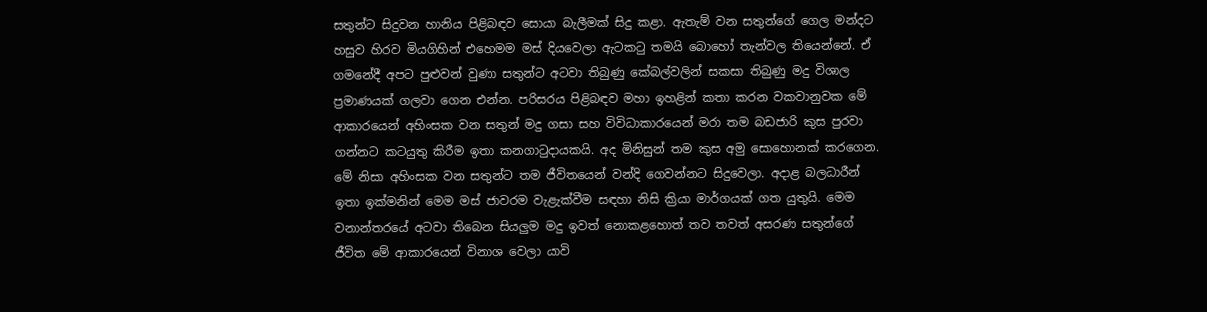සතුන්ට සිදුවන හානිය පිළිබඳව සොයා බැලීමක් සිදු කළා. ඇතැම් වන සතුන්ගේ ගෙල මන්දට හසුව හිරව මියගිහින් එහෙමම මස් දියවෙලා ඇටකටු තමයි බොහෝ තැන්වල තියෙන්නේ. ඒ ගමනේදී අපට පුළුවන් වුණා සතුන්ට අටවා තිබුණු කේබල්වලින් සකසා තිබුණු මදු විශාල ප්‍රමාණයක් ගලවා ගෙන එන්න. පරිසරය පිළිබඳව මහා ඉහළින් කතා කරන වකවානුවක මේ ආකාරයෙන් අහිංසක වන සතුන් මදු ගසා සහ විවිධාකාරයෙන් මරා තම බඩජාරි කුස පුරවා ගන්නට කටයුතු කිරීම ඉතා කනගාටුදායකයි. අද මිනිසුන් තම කුස අමු සොහොනක් කරගෙන. මේ නිසා අහිංසක වන සතුන්ට තම ජීවිතයෙන් වන්දි ගෙවන්නට සිදුවෙලා. අදාළ බලධාරීන් ඉතා ඉක්මනින් මෙම මස් ජාවරම වැළැක්වීම සඳහා නිසි ක්‍රියා මාර්ගයක් ගත යුතුයි. මෙම වනාන්තරයේ අටවා තිබෙන සියලුම මදු ඉවත් නොකළහොත් තව තවත් අසරණ සතුන්ගේ ජීවිත මේ ආකාරයෙන් විනාශ වෙලා යාවි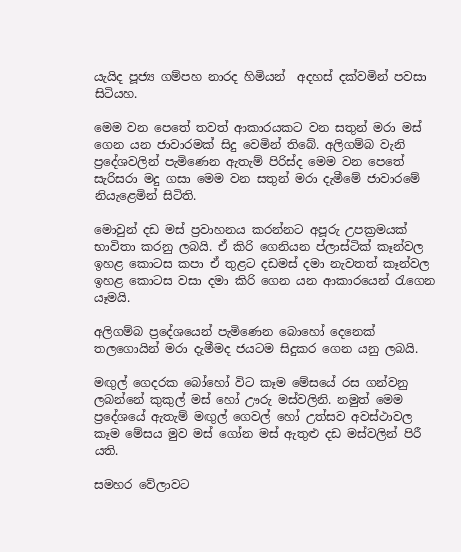යැයිද පූජ්‍ය ගම්පහ නාරද හිමියන්  අදහස් දක්වමින් පවසා සිටියහ.

මෙම වන පෙතේ තවත් ආකාරයකට වන සතුන් මරා මස් ගෙන යන ජාවාරමක් සිදු වෙමින් තිබේ. අලිගම්බ වැනි ප්‍රදේශවලින් පැමිණෙන ඇතැම් පිරිස්ද මෙම වන පෙතේ සැරිසරා මදු ගසා මෙම වන සතුන් මරා දැමීමේ ජාවාරමේ නියැළෙමින් සිටිති.

මොවුන් දඩ මස් ප්‍රවාහනය කරන්නට අපූරු උපක්‍රමයක් භාවිතා කරනු ලබයි. ඒ කිරි ගෙනියන ප්ලාස්ටික් කෑන්වල ඉහළ කොටස කපා ඒ තුළට දඩමස් දමා නැවතත් කෑන්වල ඉහළ කොටස වසා දමා කිරි ගෙන යන ආකාරයෙන් රැගෙන යෑමයි.

අලිගම්බ ප්‍රදේශයෙන් පැමිණෙන බොහෝ දෙනෙක් තලගොයින් මරා දැමීමද ජයටම සිදුකර ගෙන යනු ලබයි.

මඟුල් ගෙදරක බෝහෝ විට කෑම මේසයේ රස ගන්වනු ලබන්නේ කුකුල් මස් හෝ ඌරු මස්වලිනි. නමුත් මෙම ප්‍රදේශයේ ඇතැම් මඟුල් ගෙවල් හෝ උත්සව අවස්ථාවල කෑම මේසය මුව මස් ගෝන මස් ඇතුළු දඩ මස්වලින් පිරී යති.

සමහර වේලාවට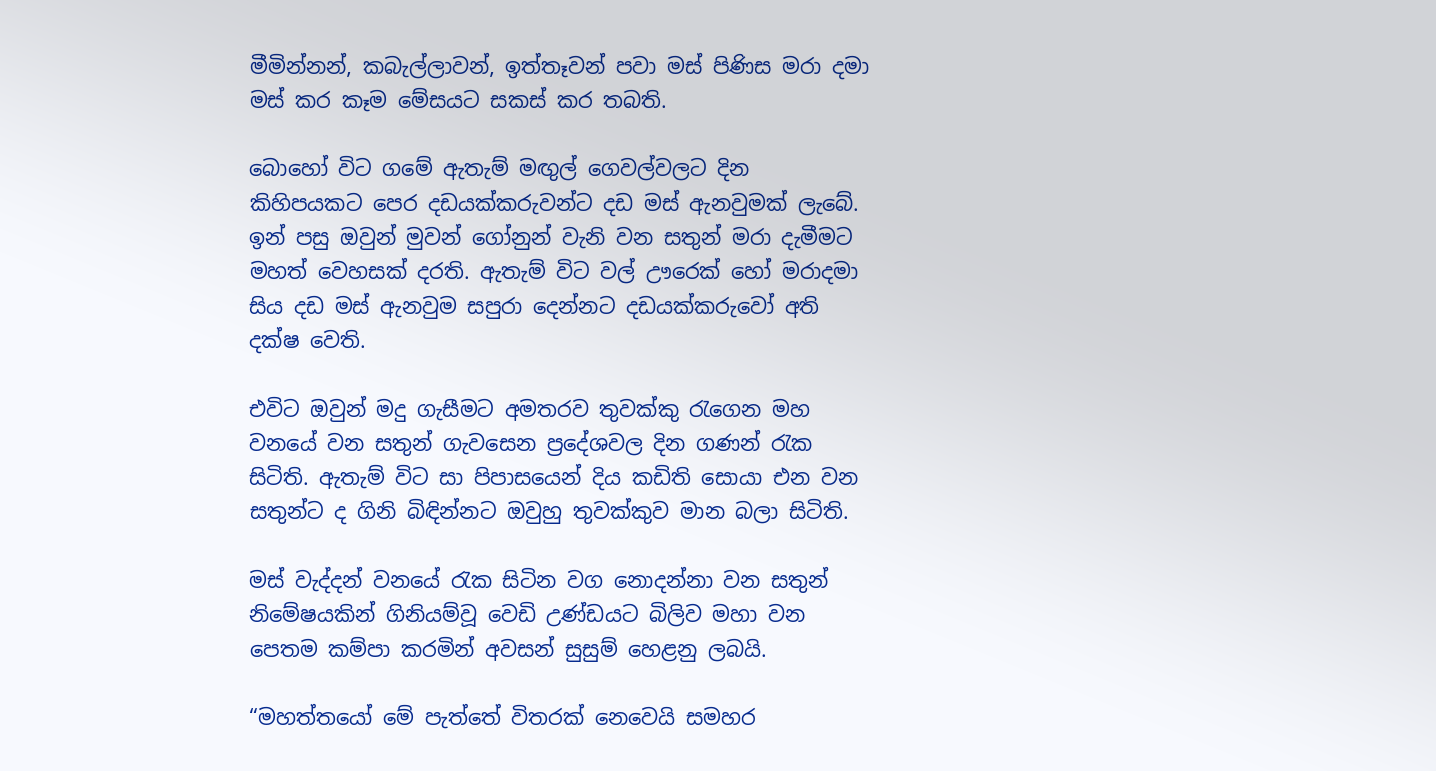මීමින්නන්, කබැල්ලාවන්, ඉත්තෑවන් පවා මස් පිණිස මරා දමා මස් කර කෑම මේසයට සකස් කර තබති.

බොහෝ විට ගමේ ඇතැම් මඟුල් ගෙවල්වලට දින කිහිපයකට පෙර දඩයක්කරුවන්ට දඩ මස් ඇනවුමක් ලැබේ. ඉන් පසු ඔවුන් මුවන් ගෝනුන් වැනි වන සතුන් මරා දැමීමට මහත් වෙහසක් දරති. ඇතැම් විට වල් ඌරෙක් හෝ මරාදමා සිය දඩ මස් ඇනවුම සපුරා දෙන්නට දඩයක්කරුවෝ අති දක්ෂ වෙති.

එවිට ඔවුන් මදු ගැසීමට අමතරව තුවක්කු රැගෙන මහ වනයේ වන සතුන් ගැවසෙන ප්‍රදේශවල දින ගණන් රැක සිටිති. ඇතැම් විට සා පිපාසයෙන් දිය කඩිති සොයා එන වන සතුන්ට ද ගිනි බිඳින්නට ඔවුහු තුවක්කුව මාන බලා සිටිති.

මස් වැද්දන් වනයේ රැක සිටින වග නොදන්නා වන සතුන් නිමේෂයකින් ගිනියම්වූ වෙඩි උණ්ඩයට බිලිව මහා වන පෙතම කම්පා කරමින් අවසන් සුසුම් හෙළනු ලබයි.

“මහත්තයෝ මේ පැත්තේ විතරක් නෙවෙයි සමහර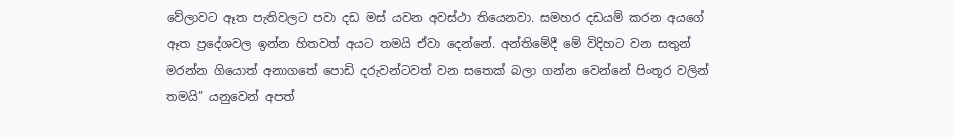වේලාවට ඈත පැතිවලට පවා දඩ මස් යවන අවස්ථා තියෙනවා. සමහර දඩයම් කරන අයගේ ඈත ප්‍රදේශවල ඉන්න හිතවත් අයට තමයි ඒවා දෙන්නේ. අන්තිමේදී මේ විදිහට වන සතුන් මරන්න ගියොත් අනාගතේ පොඩි දරුවන්ටවත් වන සතෙක් බලා ගන්න වෙන්නේ පිංතූර වලින් තමයි” යනුවෙන් අපත්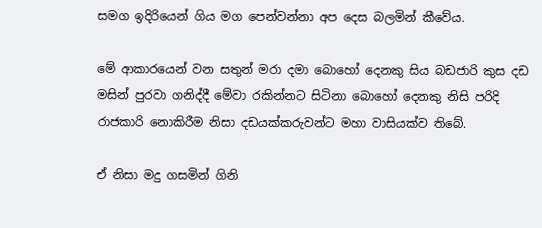සමග ඉදිරියෙන් ගිය මග පෙන්වන්නා අප දෙස බලමින් කීවේය.

මේ ආකාරයෙන් වන සතුන් මරා දමා බොහෝ දෙනකු සිය බඩජාරි කුස දඩ මසින් පුරවා ගනිද්දී මේවා රකින්නට සිටිනා බොහෝ දෙනකු නිසි පරිදි රාජකාරි නොකිරීම නිසා දඩයක්කරුවන්ට මහා වාසියක්ව තිබේ.

ඒ නිසා මදු ගසමින් ගිනි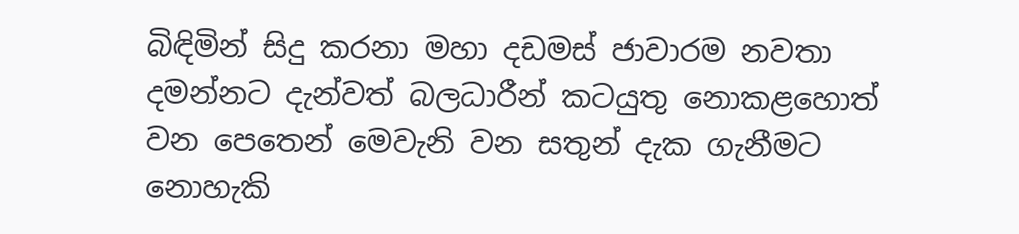බිඳිමින් සිදු කරනා මහා දඩමස් ජාවාරම නවතා දමන්නට දැන්වත් බලධාරීන් කටයුතු නොකළහොත් වන පෙතෙන් මෙවැනි වන සතුන් දැක ගැනීමට නොහැකි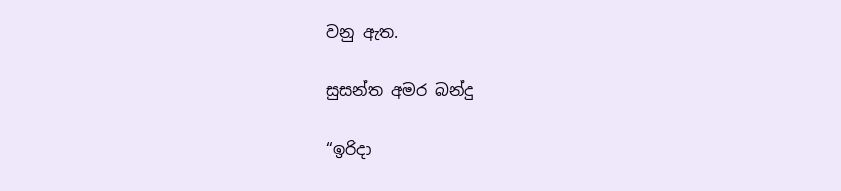වනු ඇත.

සුසන්ත අමර බන්දු

“ඉරිදා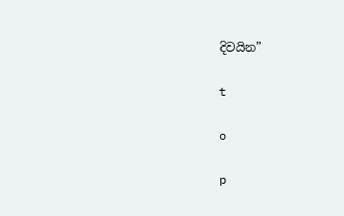දිවයින”

t

o

p